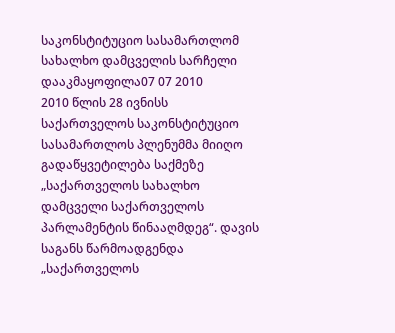საკონსტიტუციო სასამართლომ სახალხო დამცველის სარჩელი დააკმაყოფილა07 07 2010
2010 წლის 28 ივნისს საქართველოს საკონსტიტუციო სასამართლოს პლენუმმა მიიღო გადაწყვეტილება საქმეზე „საქართველოს სახალხო დამცველი საქართველოს პარლამენტის წინააღმდეგ“. დავის საგანს წარმოადგენდა „საქართველოს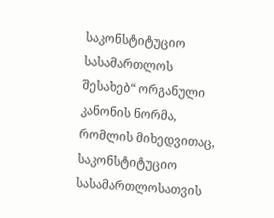საკონსტიტუციო სასამართლოს შესახებ“ ორგანული კანონის ნორმა, რომლის მიხედვითაც, საკონსტიტუციო სასამართლოსათვის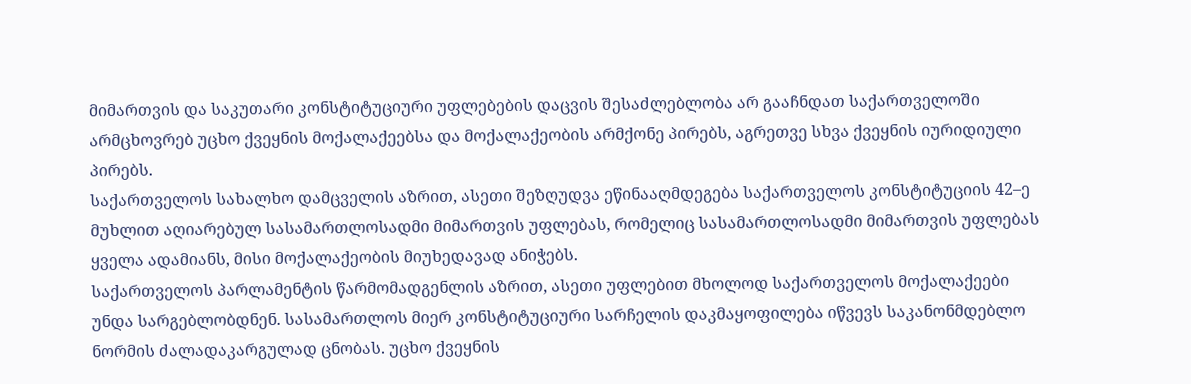მიმართვის და საკუთარი კონსტიტუციური უფლებების დაცვის შესაძლებლობა არ გააჩნდათ საქართველოში არმცხოვრებ უცხო ქვეყნის მოქალაქეებსა და მოქალაქეობის არმქონე პირებს, აგრეთვე სხვა ქვეყნის იურიდიული პირებს.
საქართველოს სახალხო დამცველის აზრით, ასეთი შეზღუდვა ეწინააღმდეგება საქართველოს კონსტიტუციის 42–ე მუხლით აღიარებულ სასამართლოსადმი მიმართვის უფლებას, რომელიც სასამართლოსადმი მიმართვის უფლებას ყველა ადამიანს, მისი მოქალაქეობის მიუხედავად ანიჭებს.
საქართველოს პარლამენტის წარმომადგენლის აზრით, ასეთი უფლებით მხოლოდ საქართველოს მოქალაქეები უნდა სარგებლობდნენ. სასამართლოს მიერ კონსტიტუციური სარჩელის დაკმაყოფილება იწვევს საკანონმდებლო ნორმის ძალადაკარგულად ცნობას. უცხო ქვეყნის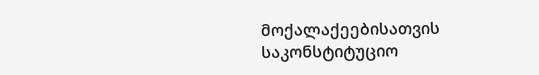მოქალაქეებისათვის საკონსტიტუციო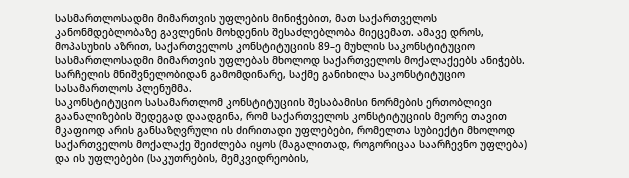სასმართლოსადმი მიმართვის უფლების მინიჭებით, მათ საქართველოს კანონმდებლობაზე გავლენის მოხდენის შესაძლებლობა მიეცემათ. ამავე დროს, მოპასუხის აზრით, საქართველოს კონსტიტუციის 89–ე მუხლის საკონსტიტუციო სასმართლოსადმი მიმართვის უფლებას მხოლოდ საქართველოს მოქალაქეებს ანიჭებს.
სარჩელის მნიშვნელობიდან გამომდინარე, საქმე განიხილა საკონსტიტუციო სასამართლოს პლენუმმა.
საკონსტიტუციო სასამართლომ კონსტიტუციის შესაბამისი ნორმების ერთობლივი გაანალიზების შედეგად დაადგინა, რომ საქართველოს კონსტიტუციის მეორე თავით მკაფიოდ არის განსაზღვრული ის ძირითადი უფლებები, რომელთა სუბიექტი მხოლოდ საქართველოს მოქალაქე შეიძლება იყოს (მაგალითად, როგორიცაა საარჩევნო უფლება) და ის უფლებები (საკუთრების, მემკვიდრეობის,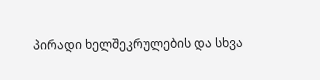პირადი ხელშეკრულების და სხვა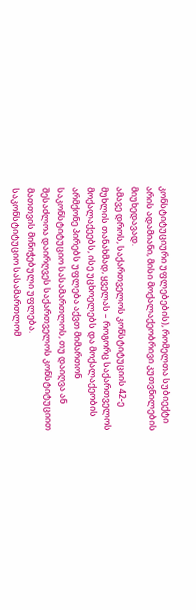კონსტიტუციური უფლებების), რომელთა სუბიექტი არის ადამიანი, მისი მოქალაქეობრივი კუთვნილების მიუხედავად.
ამავე დროს, საქართველოს კონსტიტუციის 42-ე მუხლის თანახმად, ყველას – როგორც საქართველოს მოქალაქეებს, ისე უცხოელებს და მოქალაქეობის არმქონე პირებს უფლება აქვთ მიმართონ საკონსტიტუციო სასამართლოს, თუ დაიღვა ან შესაძლოა დაირღვეს საქართველოს კონსტიტუციით მათთვის მინიჭებული უფლება.
საკონსტიტუციო სასამართლომ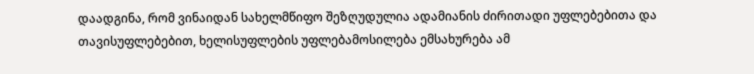დაადგინა, რომ ვინაიდან სახელმწიფო შეზღუდულია ადამიანის ძირითადი უფლებებითა და თავისუფლებებით, ხელისუფლების უფლებამოსილება ემსახურება ამ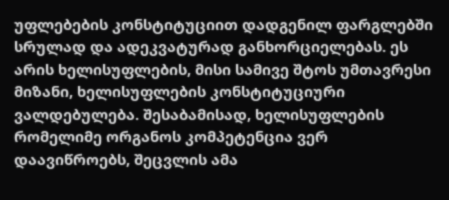უფლებების კონსტიტუციით დადგენილ ფარგლებში სრულად და ადეკვატურად განხორციელებას. ეს არის ხელისუფლების, მისი სამივე შტოს უმთავრესი მიზანი, ხელისუფლების კონსტიტუციური ვალდებულება. შესაბამისად, ხელისუფლების რომელიმე ორგანოს კომპეტენცია ვერ დაავიწროებს, შეცვლის ამა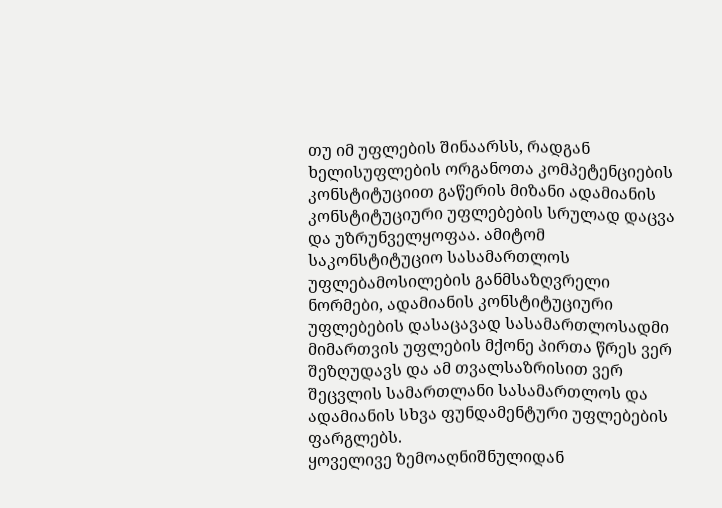თუ იმ უფლების შინაარსს, რადგან ხელისუფლების ორგანოთა კომპეტენციების კონსტიტუციით გაწერის მიზანი ადამიანის კონსტიტუციური უფლებების სრულად დაცვა და უზრუნველყოფაა. ამიტომ საკონსტიტუციო სასამართლოს უფლებამოსილების განმსაზღვრელი ნორმები, ადამიანის კონსტიტუციური უფლებების დასაცავად სასამართლოსადმი მიმართვის უფლების მქონე პირთა წრეს ვერ შეზღუდავს და ამ თვალსაზრისით ვერ შეცვლის სამართლანი სასამართლოს და ადამიანის სხვა ფუნდამენტური უფლებების ფარგლებს.
ყოველივე ზემოაღნიშნულიდან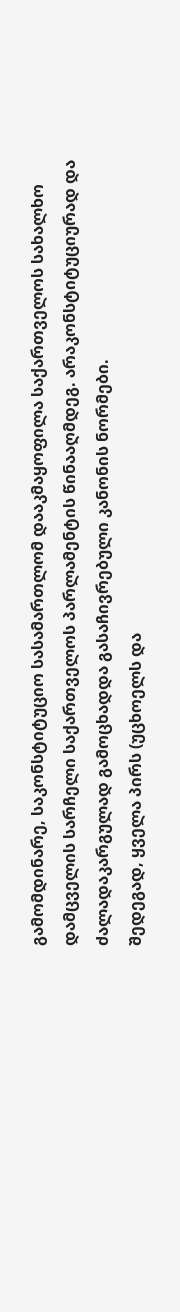გამომდინარე, საკონსტიტუციო სასამართლომ დააკმაყოფილა საქართველოს სახალხო დამცველის სარჩელი საქართველოს პარლამენტის წინააღმდეგ. არაკონსტიტუციურად და ძალადაკარგულად გამოცხადდა გასაჩივრებული კანონის ნორმები.
შედეგად, ყველა პირს (უცხოელს და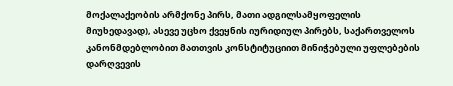მოქალაქეობის არმქონე პირს, მათი ადგილსამყოფელის მიუხედავად), ასევე უცხო ქვეყნის იურიდიულ პირებს, საქართველოს კანონმდებლობით მათთვის კონსტიტუციით მინიჭებული უფლებების დარღვევის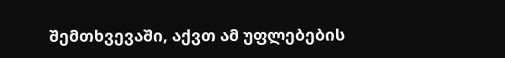შემთხვევაში, აქვთ ამ უფლებების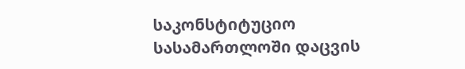საკონსტიტუციო სასამართლოში დაცვის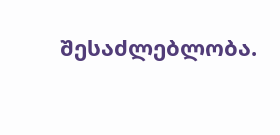შესაძლებლობა.